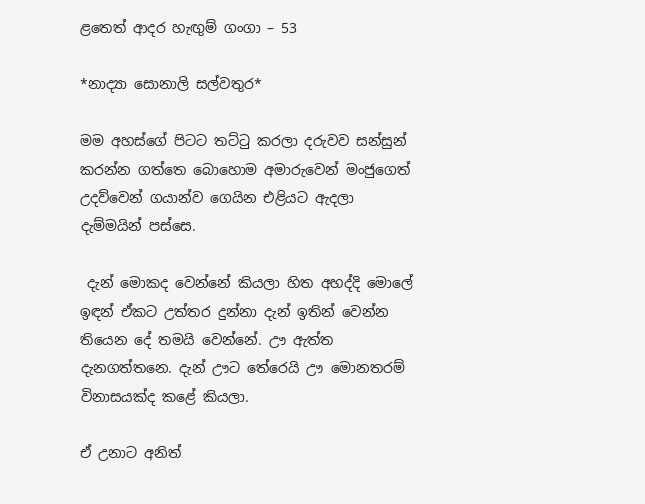ළතෙත් ආදර හැඟුම් ගංගා – 53

*නාද්‍යා සොනාලි සල්වතුර*

මම අහස්ගේ පිටට තට්ටු කරලා දරුවව සන්සුන් කරන්න ගත්තෙ බොහොම අමාරුවෙන් මංජුගෙත් උදව්වෙන් ගයාන්ව ගෙයින එළියට ඇදලා දැම්මයින් පස්සෙ.

 දැන් මොකද වෙන්නේ කියලා හිත අහද්දි මොලේ ඉඳන් ඒකට උත්තර දුන්නා දැන් ඉතින් වෙන්න තියෙන දේ තමයි වෙන්නේ. ඌ ඇත්ත දැනගත්තනෙ. දැන් ඌට තේරෙයි ඌ මොනතරම් විනාසයක්ද කළේ කියලා.

ඒ උනාට අනිත්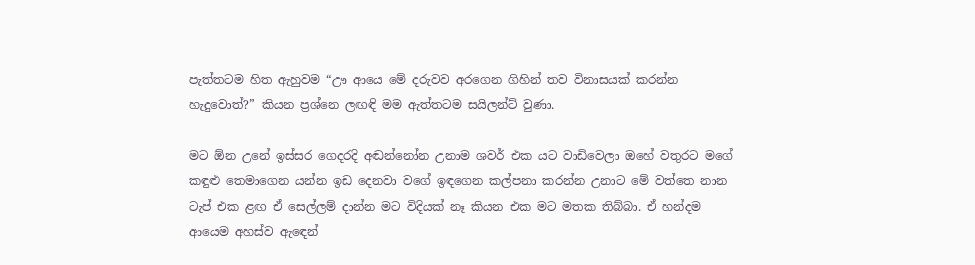පැත්තටම හිත ඇහුවම “ඌ ආයෙ මේ දරුවව අරගෙන ගිහින් තව විනාසයක් කරන්න හැදුවොත්?” කියන ප්‍රශ්නෙ ලඟඳි මම ඇත්තටම සයිලන්ට් වුණා.

මට ඕන උනේ ඉස්සර ගෙදරදි අඬන්නෝන උනාම ශවර් එක යට වාඩිවෙලා ඔහේ වතුරට මගේ කඳුළු තෙමාගෙන යන්න ඉඩ දෙනවා වගේ ඉඳගෙන කල්පනා කරන්න උනාට මේ වත්තෙ නාන ටැප් එක ළඟ ඒ සෙල්ලම් දාන්න මට විදියක් නෑ කියන එක මට මතක තිබ්බා. ඒ හන්දම ආයෙම අහස්ව ඇඳෙන්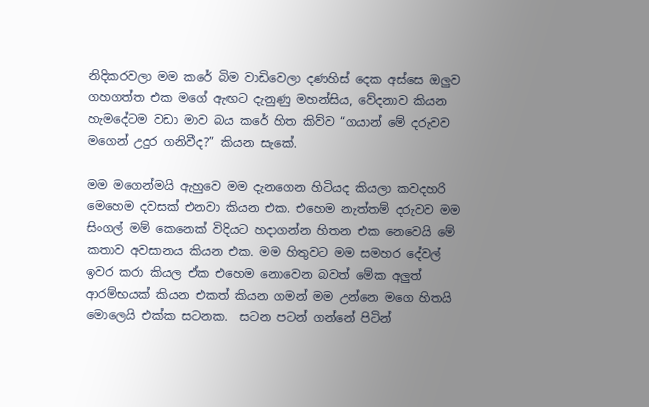නිදිකරවලා මම කරේ බිම වාඩිවෙලා දණහිස් දෙක අස්සෙ ඔලුව ගහගත්ත එක මගේ ඇඟට දැනුණු මහන්සිය, වේදනාව කියන හැමදේටම වඩා මාව බය කරේ හිත කිව්ව “ගයාන් මේ දරුවව මගෙන් උදුර ගනිවීද?” කියන සැකේ.

මම මගෙන්මයි ඇහුවෙ මම දැනගෙන හිටියද කියලා කවදහරි මෙහෙම දවසක් එනවා කියන එක. එහෙම නැත්තම් දරුවව මම සිංගල් මම් කෙනෙක් විදියට හදාගන්න හිතන එක නෙවෙයි මේ කතාව අවසානය කියන එක. මම හිතුවට මම සමහර දේවල් ඉවර කරා කියල ඒක එහෙම නොවෙන බවත් මේක අලුත් ආරම්භයක් කියන එකත් කියන ගමන් මම උන්නෙ මගෙ හිතයි මොලෙයි එක්ක සටනක.  සටන පටන් ගන්නේ පිටින්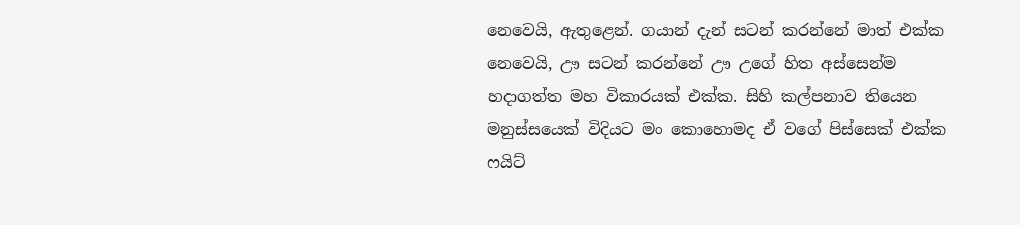නෙවෙයි, ඇතුළෙන්. ගයාන් දැන් සටන් කරන්නේ මාත් එක්ක නෙවෙයි, ඌ සටන් කරන්නේ ඌ උගේ හිත අස්සෙන්ම හදාගත්ත මහ විකාරයක් එක්ක. සිහි කල්පනාව තියෙන මනුස්සයෙක් විදියට මං කොහොමද ඒ වගේ පිස්සෙක් එක්ක ෆයිට්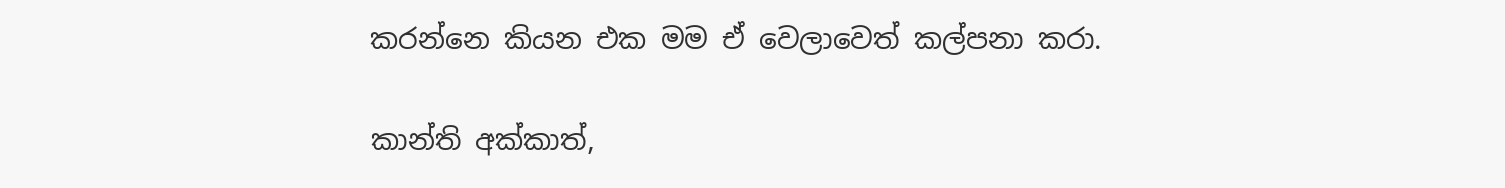කරන්නෙ කියන එක මම ඒ වෙලාවෙත් කල්පනා කරා.

කාන්ති අක්කාත්,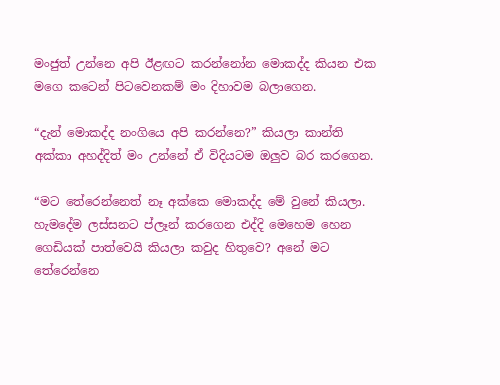මංජුත් උන්නෙ අපි ඊළඟට කරන්නෝන මොකද්ද කියන එක මගෙ කටෙන් පිටවෙනකම් මං දිහාවම බලාගෙන.

“දැන් මොකද්ද නංගියෙ අපි කරන්නෙ?” කියලා කාන්ති අක්කා අහද්දිත් මං උන්නේ ඒ විදියටම ඔලුව බර කරගෙන.

“මට තේරෙන්නෙත් නෑ අක්කෙ මොකද්ද මේ වුනේ කියලා. හැමදේම ලස්සනට ප්ලෑන් කරගෙන එද්දි මෙහෙම හෙන ගෙඩියක් පාත්වෙයි කියලා කවුද හිතුවෙ? අනේ මට තේරෙන්නෙ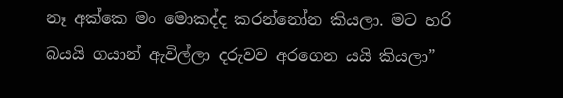නෑ අක්කෙ මං මොකද්ද කරන්නෝන කියලා. මට හරි බයයි ගයාන් ඇවිල්ලා දරුවව අරගෙන යයි කියලා”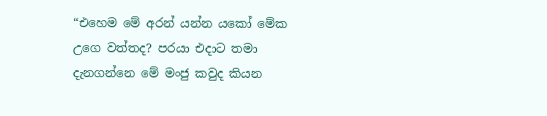“එහෙම මේ අරන් යන්න යකෝ මේක උගෙ වත්තද? පරයා එදාට තමා දැනගන්නෙ මේ මංජු කවුද කියන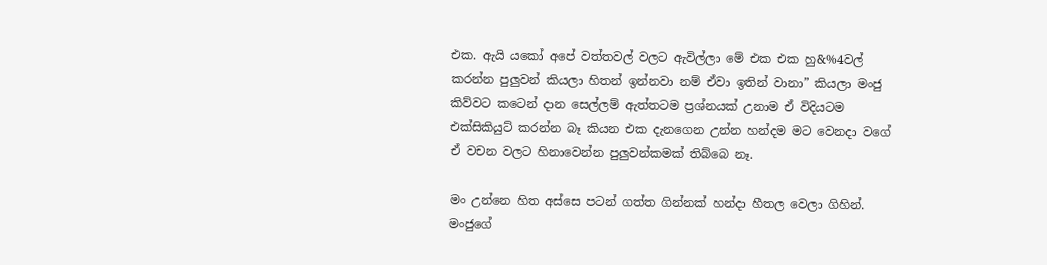එක. ඇයි යකෝ අපේ වත්තවල් වලට ඇවිල්ලා මේ එක එක හු&%4වල් කරන්න පුලුවන් කියලා හිතන් ඉන්නවා නම් ඒවා ඉතින් වානා” කියලා මංජු කිව්වට කටෙන් දාන සෙල්ලම් ඇත්තටම ප්‍රශ්නයක් උනාම ඒ විදියටම එක්සිකියුට් කරන්න බෑ කියන එක දැනගෙන උන්න හන්දම මට වෙනදා වගේ ඒ වචන වලට හිනාවෙන්න පුලුවන්කමක් තිබ්බෙ නෑ.

මං උන්නෙ හිත අස්සෙ පටන් ගත්ත ගින්නක් හන්දා හීතල වෙලා ගිහින්. මංජුගේ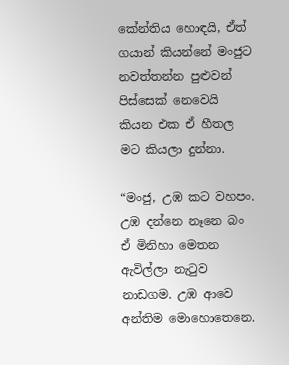කේන්තිය හොඳයි, ඒත් ගයාන් කියන්නේ මංජුට නවත්තන්න පුළුවන් පිස්සෙක් නෙවෙයි කියන එක ඒ හීතල මට කියලා දුන්නා.

“මංජු, උඹ කට වහපං. උඹ දන්නෙ නෑනෙ බං ඒ මිනිහා මෙතන ඇවිල්ලා නැටුව නාඩගම. උඹ ආවෙ අන්තිම මොහොතෙනෙ.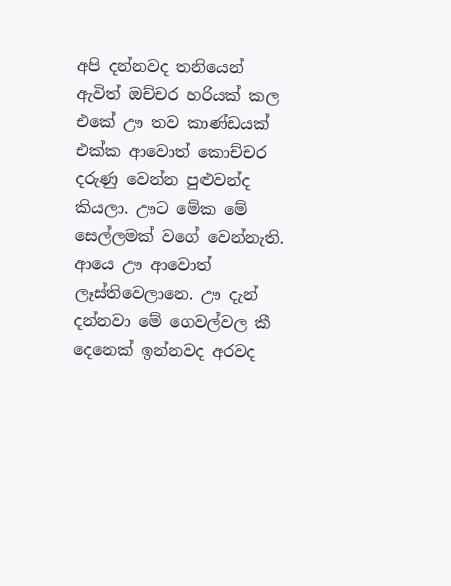අපි දන්නවද තනියෙන් ඇවිත් ඔච්චර හරියක් කල එකේ ඌ තව කාණ්ඩයක් එක්ක ආවොත් කොච්චර දරුණු වෙන්න පුළුවන්ද කියලා. ඌට මේක මේ සෙල්ලමක් වගේ වෙන්නැති. ආයෙ ඌ ආවොත් ලෑස්තිවෙලානෙ. ඌ දැන් දන්නවා මේ ගෙවල්වල කී දෙනෙක් ඉන්නවද අරවද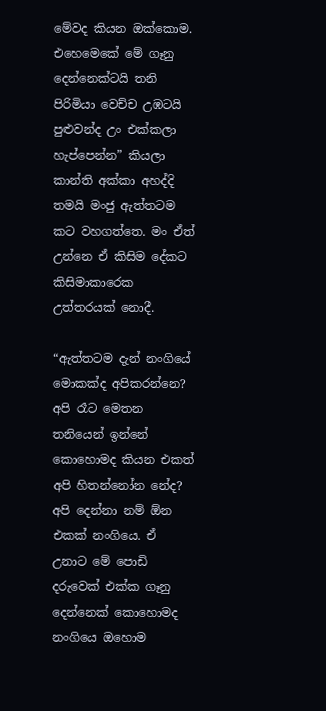මේවද කියන ඔක්කොම. එහෙමෙකේ මේ ගෑනු දෙන්නෙක්ටයි තනි පිරිමියා වෙච්ච උඹටයි පුළුවන්ද උං එක්කලා හැප්පෙන්න” කියලා කාන්ති අක්කා අහද්දි තමයි මංජු ඇත්තටම කට වහගත්තෙ. මං ඒත් උන්නෙ ඒ කිසිම දේකට කිසිමාකාරෙක උත්තරයක් නොදී.

“ඇත්තටම දැන් නංගියේ මොකක්ද අපිකරන්නෙ? අපි රෑට මෙතන තනියෙන් ඉන්නේ කොහොමද කියන එකත් අපි හිතන්නෝන නේද? අපි දෙන්නා නම් ඕන එකක් නංගියෙ. ඒ උනාට මේ පොඩි දරුවෙක් එක්ක ගෑනු දෙන්නෙක් කොහොමද නංගියෙ ඔහොම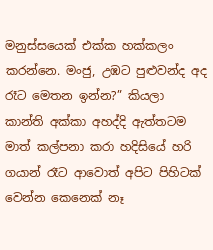මනුස්සයෙක් එක්ක හක්කලං කරන්නෙ. මංජු, උඹට පුළුවන්ද අද රෑට මෙතන ඉන්න?” කියලා කාන්ති අක්කා අහද්දි ඇත්තටම මාත් කල්පනා කරා හදිසියේ හරි ගයාන් රෑට ආවොත් අපිට පිහිටක් වෙන්න කෙනෙක් නෑ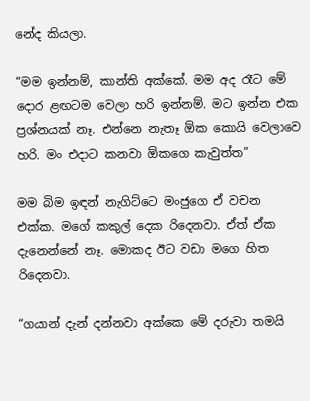නේද කියලා.

“මම ඉන්නම්, කාන්ති අක්කේ. මම අද රෑට මේ දොර ළඟටම වෙලා හරි ඉන්නම්. මට ඉන්න එක ප්‍රශ්නයක් නෑ. එන්නෙ නැතෑ ඕක කොයි වෙලාවෙ හරි. මං එදාට කනවා ඕකගෙ කැවුත්ත”

මම බිම ඉඳන් නැගිට්ටෙ මංජුගෙ ඒ වචන එක්ක. මගේ කකුල් දෙක රිදෙනවා. ඒත් ඒක දැනෙන්නේ නෑ. මොකද ඊට වඩා මගෙ හිත රිදෙනවා.

“ගයාන් දැන් දන්නවා අක්කෙ මේ දරුවා තමයි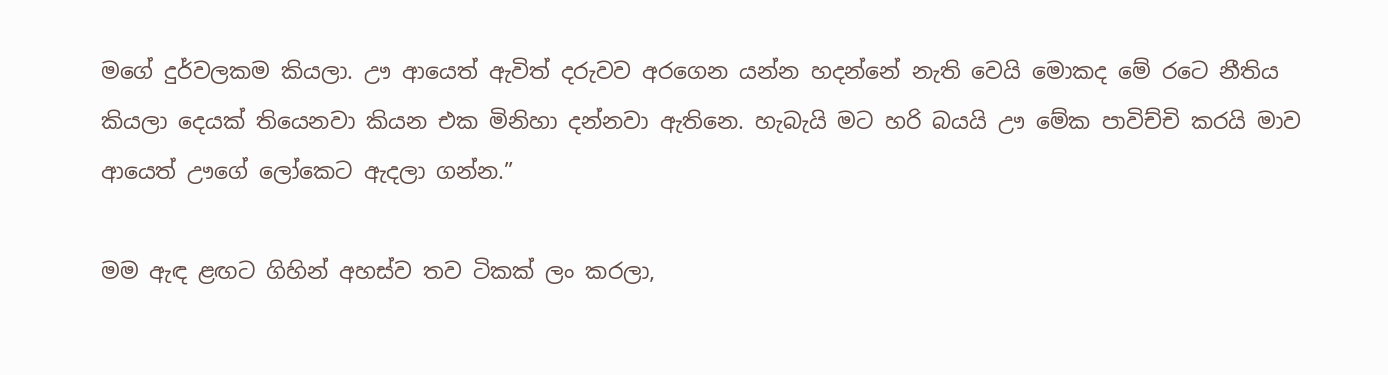මගේ දුර්වලකම කියලා. ඌ ආයෙත් ඇවිත් දරුවව අරගෙන යන්න හදන්නේ නැති වෙයි මොකද මේ රටෙ නීතිය කියලා දෙයක් තියෙනවා කියන එක මිනිහා දන්නවා ඇතිනෙ. හැබැයි මට හරි බයයි ඌ මේක පාවිච්චි කරයි මාව ආයෙත් ඌගේ ලෝකෙට ඇදලා ගන්න.”

මම ඇඳ ළඟට ගිහින් අහස්ව තව ටිකක් ලං කරලා,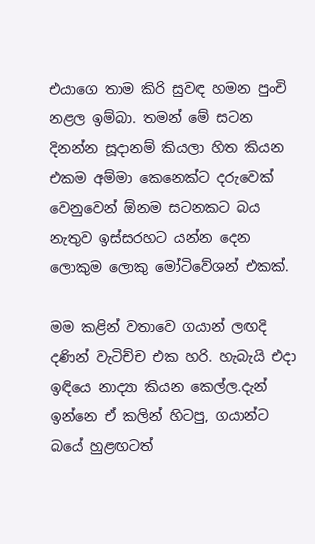එයාගෙ තාම කිරි සුවඳ හමන පුංචි නළල ඉම්බා. තමන් මේ සටන දිනන්න සූදානම් කියලා හිත කියන එකම අම්මා කෙනෙක්ට දරුවෙක් වෙනුවෙන් ඕනම සටනකට බය නැතුව ඉස්සරහට යන්න දෙන ලොකුම ලොකු මෝටිවේශන් එකක්.

මම කළින් වතාවෙ ගයාන් ලඟදි දණින් වැටිච්ච එක හරි. හැබැයි එදා ඉඳියෙ නාද්‍යා කියන කෙල්ල.දැන් ඉන්නෙ ඒ කලින් හිටපු, ගයාන්ට බයේ හුළඟටත්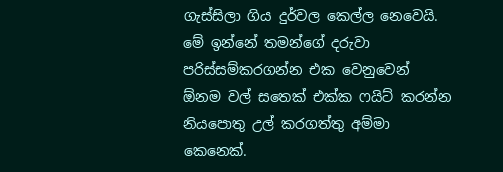ගැස්සිලා ගිය දුර්වල කෙල්ල නෙවෙයි. මේ ඉන්නේ තමන්ගේ දරුවා පරිස්සම්කරගන්න එක වෙනුවෙන් ඕනම වල් සතෙක් එක්ක ෆයිට් කරන්න නියපොතු උල් කරගත්තු අම්මා කෙනෙක්.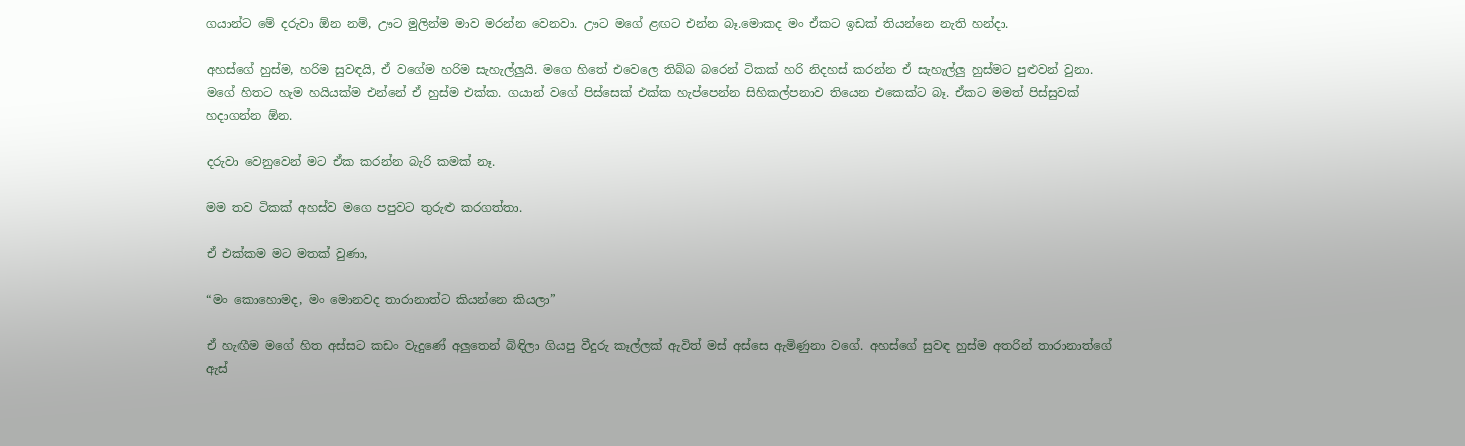ගයාන්ට මේ දරුවා ඕන නම්, ඌට මුලින්ම මාව මරන්න වෙනවා. ඌට මගේ ළඟට එන්න බෑ.මොකද මං ඒකට ඉඩක් තියන්නෙ නැති හන්දා.

අහස්ගේ හුස්ම, හරිම සුවඳයි, ඒ වගේම හරිම සැහැල්ලුයි. මගෙ හිතේ එවෙලෙ තිබ්බ බරෙන් ටිකක් හරි නිදහස් කරන්න ඒ සැහැල්ලු හුස්මට පුළුවන් වුනා. මගේ හිතට හැම හයියක්ම එන්නේ ඒ හුස්ම එක්ක. ගයාන් වගේ පිස්සෙක් එක්ක හැප්පෙන්න සිහිකල්පනාව තියෙන එකෙක්ට බෑ. ඒකට මමත් පිස්සුවක් හදාගන්න ඕන.

දරුවා වෙනුවෙන් මට ඒක කරන්න බැරි කමක් නෑ.

මම තව ටිකක් අහස්ව මගෙ පපුවට තුරුළු කරගත්තා.

ඒ එක්කම මට මතක් වුණා,

“මං කොහොමද, මං මොනවද තාරානාත්ට කියන්නෙ කියලා”

ඒ හැඟීම මගේ හිත අස්සට කඩං වැදුණේ අලුතෙන් බිඳිලා ගියපු වීදුරු කෑල්ලක් ඇවිත් මස් අස්සෙ ඇමිණුනා වගේ. අහස්ගේ සුවඳ හුස්ම අතරින් තාරානාත්ගේ ඇස්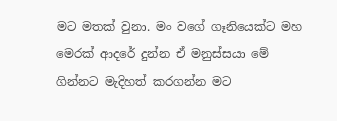මට මතක් වුනා. මං වගේ ගෑනියෙක්ට මහ මෙරක් ආදරේ දුන්න ඒ මනුස්සයා මේ ගින්නට මැදිහත් කරගන්න මට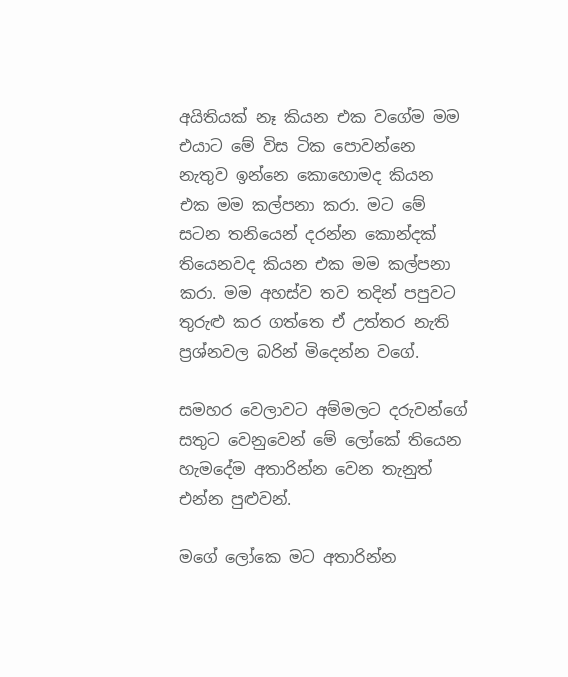අයිතියක් නෑ කියන එක වගේම මම එයාට මේ විස ටික පොවන්නෙ නැතුව ඉන්නෙ කොහොමද කියන එක මම කල්පනා කරා. මට මේ සටන තනියෙන් දරන්න කොන්දක් තියෙනවද කියන එක මම කල්පනා කරා. මම අහස්ව තව තදින් පපුවට තුරුළු කර ගත්තෙ ඒ උත්තර නැති ප්‍රශ්නවල බරින් මිදෙන්න වගේ.

සමහර වෙලාවට අම්මලට දරුවන්ගේ සතුට වෙනුවෙන් මේ ලෝකේ තියෙන හැමදේම අතාරින්න වෙන තැනුත් එන්න පුළුවන්.

මගේ ලෝකෙ මට අතාරින්න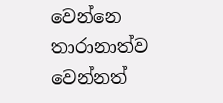වෙන්නෙ තාරානාත්ව වෙන්නත්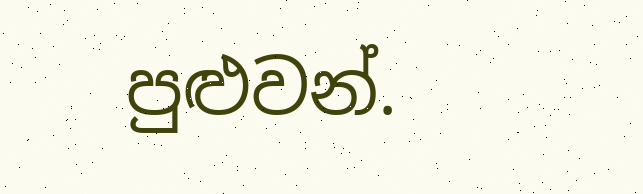පුළුවන්.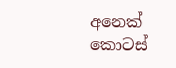අනෙක් කොටස්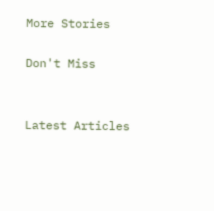More Stories

Don't Miss


Latest Articles